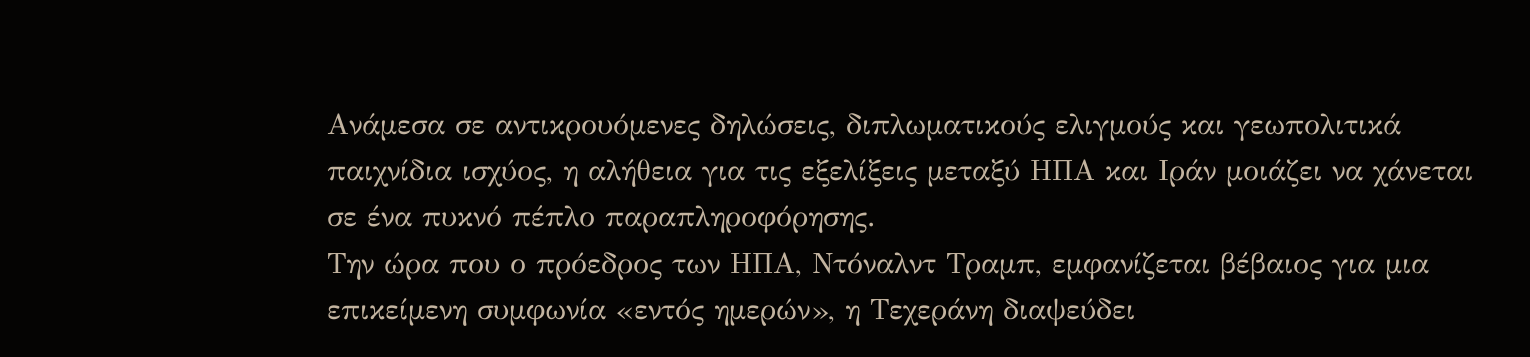Ανάμεσα σε αντικρουόμενες δηλώσεις, διπλωματικούς ελιγμούς και γεωπολιτικά παιχνίδια ισχύος, η αλήθεια για τις εξελίξεις μεταξύ ΗΠΑ και Ιράν μοιάζει να χάνεται σε ένα πυκνό πέπλο παραπληροφόρησης.
Την ώρα που ο πρόεδρος των ΗΠΑ, Ντόναλντ Τραμπ, εμφανίζεται βέβαιος για μια επικείμενη συμφωνία «εντός ημερών», η Τεχεράνη διαψεύδει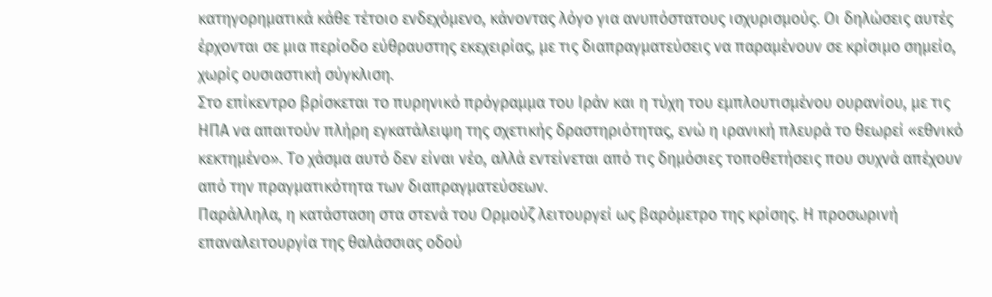κατηγορηματικά κάθε τέτοιο ενδεχόμενο, κάνοντας λόγο για ανυπόστατους ισχυρισμούς. Οι δηλώσεις αυτές έρχονται σε μια περίοδο εύθραυστης εκεχειρίας, με τις διαπραγματεύσεις να παραμένουν σε κρίσιμο σημείο, χωρίς ουσιαστική σύγκλιση.
Στο επίκεντρο βρίσκεται το πυρηνικό πρόγραμμα του Ιράν και η τύχη του εμπλουτισμένου ουρανίου, με τις ΗΠΑ να απαιτούν πλήρη εγκατάλειψη της σχετικής δραστηριότητας, ενώ η ιρανική πλευρά το θεωρεί «εθνικό κεκτημένο». Το χάσμα αυτό δεν είναι νέο, αλλά εντείνεται από τις δημόσιες τοποθετήσεις που συχνά απέχουν από την πραγματικότητα των διαπραγματεύσεων.
Παράλληλα, η κατάσταση στα στενά του Ορμούζ λειτουργεί ως βαρόμετρο της κρίσης. Η προσωρινή επαναλειτουργία της θαλάσσιας οδού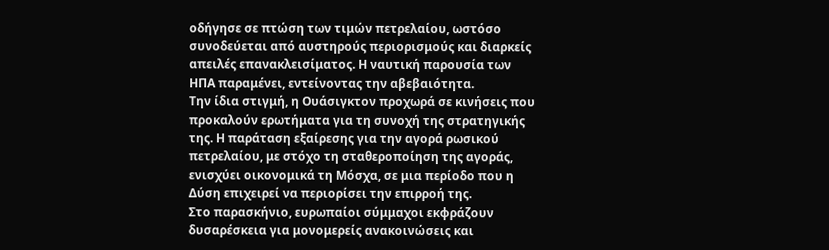οδήγησε σε πτώση των τιμών πετρελαίου, ωστόσο συνοδεύεται από αυστηρούς περιορισμούς και διαρκείς απειλές επανακλεισίματος. Η ναυτική παρουσία των ΗΠΑ παραμένει, εντείνοντας την αβεβαιότητα.
Την ίδια στιγμή, η Ουάσιγκτον προχωρά σε κινήσεις που προκαλούν ερωτήματα για τη συνοχή της στρατηγικής της. Η παράταση εξαίρεσης για την αγορά ρωσικού πετρελαίου, με στόχο τη σταθεροποίηση της αγοράς, ενισχύει οικονομικά τη Μόσχα, σε μια περίοδο που η Δύση επιχειρεί να περιορίσει την επιρροή της.
Στο παρασκήνιο, ευρωπαίοι σύμμαχοι εκφράζουν δυσαρέσκεια για μονομερείς ανακοινώσεις και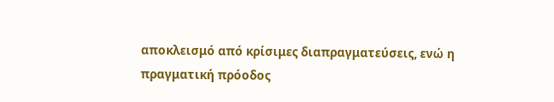αποκλεισμό από κρίσιμες διαπραγματεύσεις, ενώ η πραγματική πρόοδος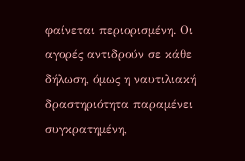φαίνεται περιορισμένη. Οι αγορές αντιδρούν σε κάθε δήλωση, όμως η ναυτιλιακή δραστηριότητα παραμένει συγκρατημένη,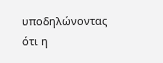υποδηλώνοντας ότι η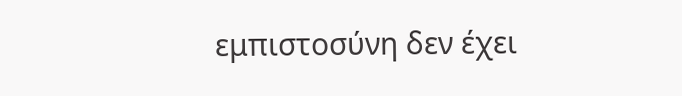εμπιστοσύνη δεν έχει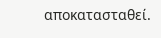αποκατασταθεί.